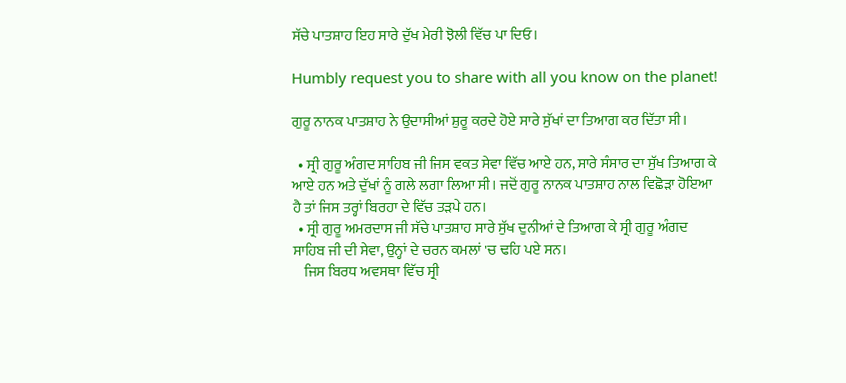ਸੱਚੇ ਪਾਤਸ਼ਾਹ ਇਹ ਸਾਰੇ ਦੁੱਖ ਮੇਰੀ ਝੋਲੀ ਵਿੱਚ ਪਾ ਦਿਓ।

Humbly request you to share with all you know on the planet!

ਗੁਰੂ ਨਾਨਕ ਪਾਤਸ਼ਾਹ ਨੇ ਉਦਾਸੀਆਂ ਸ਼ੁਰੂ ਕਰਦੇ ਹੋਏ ਸਾਰੇ ਸੁੱਖਾਂ ਦਾ ਤਿਆਗ ਕਰ ਦਿੱਤਾ ਸੀ।

  • ਸ੍ਰੀ ਗੁਰੂ ਅੰਗਦ ਸਾਹਿਬ ਜੀ ਜਿਸ ਵਕਤ ਸੇਵਾ ਵਿੱਚ ਆਏ ਹਨ, ਸਾਰੇ ਸੰਸਾਰ ਦਾ ਸੁੱਖ ਤਿਆਗ ਕੇ ਆਏ ਹਨ ਅਤੇ ਦੁੱਖਾਂ ਨੂੰ ਗਲੇ ਲਗਾ ਲਿਆ ਸੀ। ਜਦੋਂ ਗੁਰੂ ਨਾਨਕ ਪਾਤਸ਼ਾਹ ਨਾਲ ਵਿਛੋੜਾ ਹੋਇਆ ਹੈ ਤਾਂ ਜਿਸ ਤਰ੍ਹਾਂ ਬਿਰਹਾ ਦੇ ਵਿੱਚ ਤੜਪੇ ਹਨ।
  • ਸ੍ਰੀ ਗੁਰੂ ਅਮਰਦਾਸ ਜੀ ਸੱਚੇ ਪਾਤਸ਼ਾਹ ਸਾਰੇ ਸੁੱਖ ਦੁਨੀਆਂ ਦੇ ਤਿਆਗ ਕੇ ਸ੍ਰੀ ਗੁਰੂ ਅੰਗਦ ਸਾਹਿਬ ਜੀ ਦੀ ਸੇਵਾ, ਉਨ੍ਹਾਂ ਦੇ ਚਰਨ ਕਮਲਾਂ 'ਚ ਢਹਿ ਪਏ ਸਨ।
    ਜਿਸ ਬਿਰਧ ਅਵਸਥਾ ਵਿੱਚ ਸ੍ਰੀ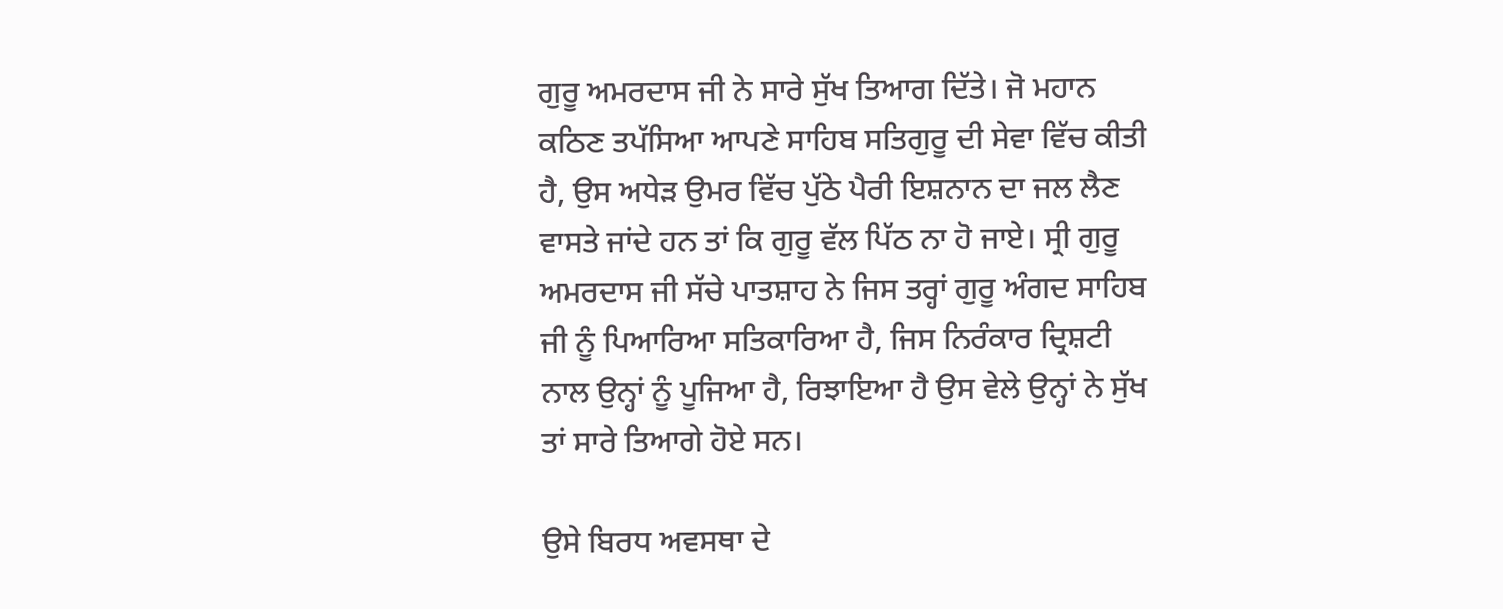ਗੁਰੂ ਅਮਰਦਾਸ ਜੀ ਨੇ ਸਾਰੇ ਸੁੱਖ ਤਿਆਗ ਦਿੱਤੇ। ਜੋ ਮਹਾਨ ਕਠਿਣ ਤਪੱਸਿਆ ਆਪਣੇ ਸਾਹਿਬ ਸਤਿਗੁਰੂ ਦੀ ਸੇਵਾ ਵਿੱਚ ਕੀਤੀ ਹੈ, ਉਸ ਅਧੇੜ ਉਮਰ ਵਿੱਚ ਪੁੱਠੇ ਪੈਰੀ ਇਸ਼ਨਾਨ ਦਾ ਜਲ ਲੈਣ ਵਾਸਤੇ ਜਾਂਦੇ ਹਨ ਤਾਂ ਕਿ ਗੁਰੂ ਵੱਲ ਪਿੱਠ ਨਾ ਹੋ ਜਾਏ। ਸ੍ਰੀ ਗੁਰੂ ਅਮਰਦਾਸ ਜੀ ਸੱਚੇ ਪਾਤਸ਼ਾਹ ਨੇ ਜਿਸ ਤਰ੍ਹਾਂ ਗੁਰੂ ਅੰਗਦ ਸਾਹਿਬ ਜੀ ਨੂੰ ਪਿਆਰਿਆ ਸਤਿਕਾਰਿਆ ਹੈ, ਜਿਸ ਨਿਰੰਕਾਰ ਦ੍ਰਿਸ਼ਟੀ ਨਾਲ ਉਨ੍ਹਾਂ ਨੂੰ ਪੂਜਿਆ ਹੈ, ਰਿਝਾਇਆ ਹੈ ਉਸ ਵੇਲੇ ਉਨ੍ਹਾਂ ਨੇ ਸੁੱਖ ਤਾਂ ਸਾਰੇ ਤਿਆਗੇ ਹੋਏ ਸਨ।

ਉਸੇ ਬਿਰਧ ਅਵਸਥਾ ਦੇ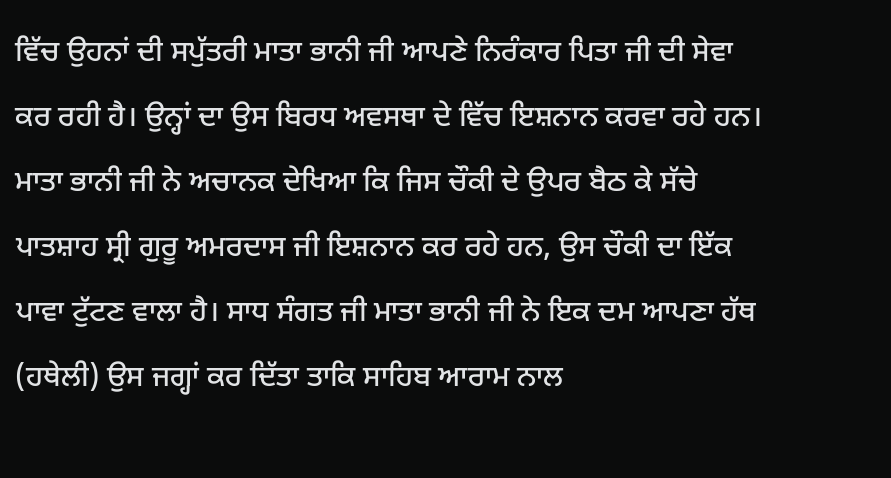ਵਿੱਚ ਉਹਨਾਂ ਦੀ ਸਪੁੱਤਰੀ ਮਾਤਾ ਭਾਨੀ ਜੀ ਆਪਣੇ ਨਿਰੰਕਾਰ ਪਿਤਾ ਜੀ ਦੀ ਸੇਵਾ ਕਰ ਰਹੀ ਹੈ। ਉਨ੍ਹਾਂ ਦਾ ਉਸ ਬਿਰਧ ਅਵਸਥਾ ਦੇ ਵਿੱਚ ਇਸ਼ਨਾਨ ਕਰਵਾ ਰਹੇ ਹਨ। ਮਾਤਾ ਭਾਨੀ ਜੀ ਨੇ ਅਚਾਨਕ ਦੇਖਿਆ ਕਿ ਜਿਸ ਚੌਕੀ ਦੇ ਉਪਰ ਬੈਠ ਕੇ ਸੱਚੇ ਪਾਤਸ਼ਾਹ ਸ੍ਰੀ ਗੁਰੂ ਅਮਰਦਾਸ ਜੀ ਇਸ਼ਨਾਨ ਕਰ ਰਹੇ ਹਨ, ਉਸ ਚੌਕੀ ਦਾ ਇੱਕ ਪਾਵਾ ਟੁੱਟਣ ਵਾਲਾ ਹੈ। ਸਾਧ ਸੰਗਤ ਜੀ ਮਾਤਾ ਭਾਨੀ ਜੀ ਨੇ ਇਕ ਦਮ ਆਪਣਾ ਹੱਥ (ਹਥੇਲੀ) ਉਸ ਜਗ੍ਹਾਂ ਕਰ ਦਿੱਤਾ ਤਾਕਿ ਸਾਹਿਬ ਆਰਾਮ ਨਾਲ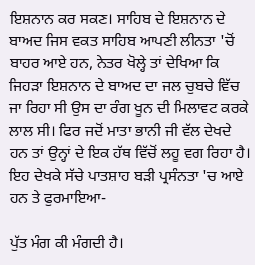ਇਸ਼ਨਾਨ ਕਰ ਸਕਣ। ਸਾਹਿਬ ਦੇ ਇਸ਼ਨਾਨ ਦੇ ਬਾਅਦ ਜਿਸ ਵਕਤ ਸਾਹਿਬ ਆਪਣੀ ਲੀਨਤਾ 'ਚੋਂ ਬਾਹਰ ਆਏ ਹਨ, ਨੇਤਰ ਖੋਲ੍ਹੇ ਤਾਂ ਦੇਖਿਆ ਕਿ ਜਿਹੜਾ ਇਸ਼ਨਾਨ ਦੇ ਬਾਅਦ ਦਾ ਜਲ ਚੁਬਚੇ ਵਿੱਚ ਜਾ ਰਿਹਾ ਸੀ ਉਸ ਦਾ ਰੰਗ ਖੂਨ ਦੀ ਮਿਲਾਵਟ ਕਰਕੇ ਲਾਲ ਸੀ। ਫਿਰ ਜਦੋਂ ਮਾਤਾ ਭਾਨੀ ਜੀ ਵੱਲ ਦੇਖਦੇ ਹਨ ਤਾਂ ਉਨ੍ਹਾਂ ਦੇ ਇਕ ਹੱਥ ਵਿੱਚੋਂ ਲਹੂ ਵਗ ਰਿਹਾ ਹੈ। ਇਹ ਦੇਖਕੇ ਸੱਚੇ ਪਾਤਸ਼ਾਹ ਬੜੀ ਪ੍ਰਸੰਨਤਾ 'ਚ ਆਏ ਹਨ ਤੇ ਫੁਰਮਾਇਆ-

ਪੁੱਤ ਮੰਗ ਕੀ ਮੰਗਦੀ ਹੈ।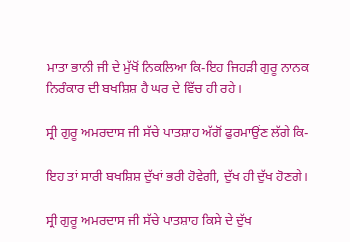ਮਾਤਾ ਭਾਨੀ ਜੀ ਦੇ ਮੁੱਖੋਂ ਨਿਕਲਿਆ ਕਿ-ਇਹ ਜਿਹੜੀ ਗੁਰੂ ਨਾਨਕ ਨਿਰੰਕਾਰ ਦੀ ਬਖਸ਼ਿਸ਼ ਹੈ ਘਰ ਦੇ ਵਿੱਚ ਹੀ ਰਹੇ।

ਸ੍ਰੀ ਗੁਰੂ ਅਮਰਦਾਸ ਜੀ ਸੱਚੇ ਪਾਤਸ਼ਾਹ ਅੱਗੋਂ ਫੁਰਮਾਉਂਣ ਲੱਗੇ ਕਿ-

ਇਹ ਤਾਂ ਸਾਰੀ ਬਖਸ਼ਿਸ਼ ਦੁੱਖਾਂ ਭਰੀ ਹੋਵੇਗੀ, ਦੁੱਖ ਹੀ ਦੁੱਖ ਹੋਣਗੇ।

ਸ੍ਰੀ ਗੁਰੂ ਅਮਰਦਾਸ ਜੀ ਸੱਚੇ ਪਾਤਸ਼ਾਹ ਕਿਸੇ ਦੇ ਦੁੱਖ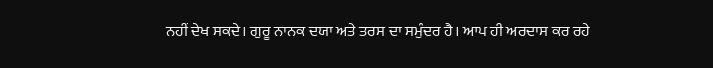ਨਹੀਂ ਦੇਖ ਸਕਦੇ। ਗੁਰੂ ਨਾਨਕ ਦਯਾ ਅਤੇ ਤਰਸ ਦਾ ਸਮੁੰਦਰ ਹੈ। ਆਪ ਹੀ ਅਰਦਾਸ ਕਰ ਰਹੇ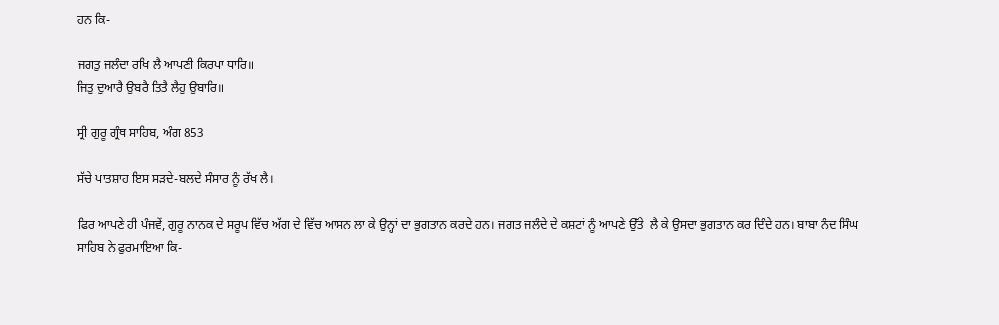ਹਨ ਕਿ-

ਜਗਤੁ ਜਲੰਦਾ ਰਖਿ ਲੈ ਆਪਣੀ ਕਿਰਪਾ ਧਾਰਿ॥
ਜਿਤੁ ਦੁਆਰੈ ਉਬਰੈ ਤਿਤੈ ਲੈਹੁ ਉਬਾਰਿ॥

ਸ੍ਰੀ ਗੁਰੂ ਗ੍ਰੰਥ ਸਾਹਿਬ, ਅੰਗ 853

ਸੱਚੇ ਪਾਤਸ਼ਾਹ ਇਸ ਸੜਦੇ-ਬਲਦੇ ਸੰਸਾਰ ਨੂੰ ਰੱਖ ਲੈ।

ਫਿਰ ਆਪਣੇ ਹੀ ਪੰਜਵੇਂ, ਗੁਰੂ ਨਾਨਕ ਦੇ ਸਰੂਪ ਵਿੱਚ ਅੱਗ ਦੇ ਵਿੱਚ ਆਸਨ ਲਾ ਕੇ ਉਨ੍ਹਾਂ ਦਾ ਭੁਗਤਾਨ ਕਰਦੇ ਹਨ। ਜਗਤ ਜਲੰਦੇ ਦੇ ਕਸ਼ਟਾਂ ਨੂੰ ਆਪਣੇ ਉੱਤੇ  ਲੈ ਕੇ ਉਸਦਾ ਭੁਗਤਾਨ ਕਰ ਦਿੰਦੇ ਹਨ। ਬਾਬਾ ਨੰਦ ਸਿੰਘ ਸਾਹਿਬ ਨੇ ਫੁਰਮਾਇਆ ਕਿ-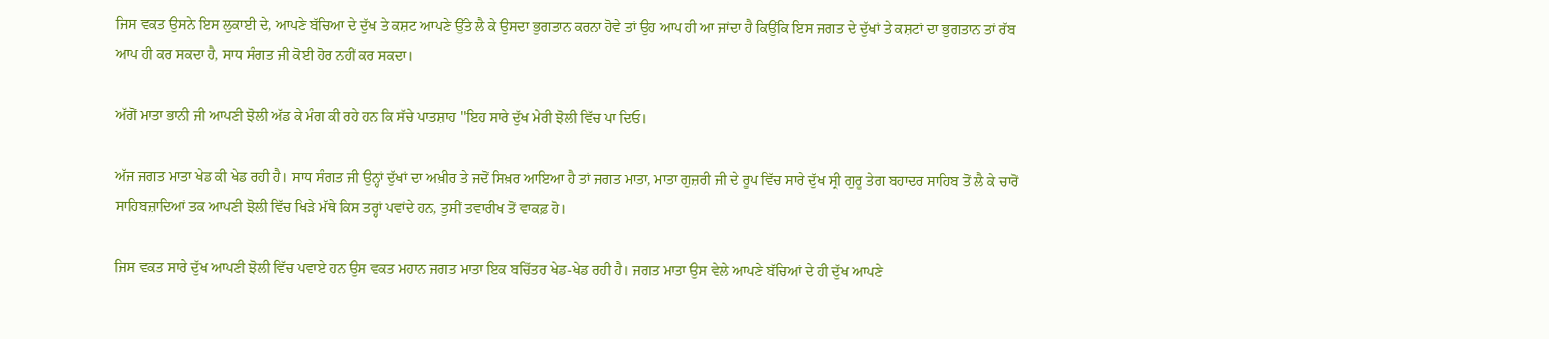ਜਿਸ ਵਕਤ ਉਸਨੇ ਇਸ ਲੁਕਾਈ ਦੇ, ਆਪਣੇ ਬੱਚਿਆ ਦੇ ਦੁੱਖ ਤੇ ਕਸ਼ਟ ਆਪਣੇ ਉੱਤੇ ਲੈ ਕੇ ਉਸਦਾ ਭੁਗਤਾਨ ਕਰਨਾ ਹੋਵੇ ਤਾਂ ਉਹ ਆਪ ਹੀ ਆ ਜਾਂਦਾ ਹੈ ਕਿਉਂਕਿ ਇਸ ਜਗਤ ਦੇ ਦੁੱਖਾਂ ਤੇ ਕਸ਼ਟਾਂ ਦਾ ਭੁਗਤਾਨ ਤਾਂ ਰੱਬ ਆਪ ਹੀ ਕਰ ਸਕਦਾ ਹੈ, ਸਾਧ ਸੰਗਤ ਜੀ ਕੋਈ ਹੋਰ ਨਹੀਂ ਕਰ ਸਕਦਾ।

ਅੱਗੋਂ ਮਾਤਾ ਭਾਨੀ ਜੀ ਆਪਣੀ ਝੋਲੀ ਅੱਡ ਕੇ ਮੰਗ ਕੀ ਰਹੇ ਹਨ ਕਿ ਸੱਚੇ ਪਾਤਸ਼ਾਹ ''ਇਹ ਸਾਰੇ ਦੁੱਖ ਮੇਰੀ ਝੋਲੀ ਵਿੱਚ ਪਾ ਦਿਓ।

ਅੱਜ ਜਗਤ ਮਾਤਾ ਖੇਡ ਕੀ ਖੇਡ ਰਹੀ ਹੈ। ਸਾਧ ਸੰਗਤ ਜੀ ਉਨ੍ਹਾਂ ਦੁੱਖਾਂ ਦਾ ਅਖ਼ੀਰ ਤੇ ਜਦੋਂ ਸਿਖ਼ਰ ਆਇਆ ਹੈ ਤਾਂ ਜਗਤ ਮਾਤਾ, ਮਾਤਾ ਗੁਜ਼ਰੀ ਜੀ ਦੇ ਰੂਪ ਵਿੱਚ ਸਾਰੇ ਦੁੱਖ ਸ੍ਰੀ ਗੁਰੂ ਤੇਗ ਬਹਾਦਰ ਸਾਹਿਬ ਤੋਂ ਲੈ ਕੇ ਚਾਰੋਂ ਸਾਹਿਬਜ਼ਾਦਿਆਂ ਤਕ ਆਪਣੀ ਝੋਲੀ ਵਿੱਚ ਖਿੜੇ ਮੱਥੇ ਕਿਸ ਤਰ੍ਹਾਂ ਪਵਾਂਦੇ ਹਨ, ਤੁਸੀਂ ਤਵਾਰੀਖ ਤੋਂ ਵਾਕਫ਼ ਹੋ।

ਜਿਸ ਵਕਤ ਸਾਰੇ ਦੁੱਖ ਆਪਣੀ ਝੋਲੀ ਵਿੱਚ ਪਵਾਏ ਹਨ ਉਸ ਵਕਤ ਮਹਾਨ ਜਗਤ ਮਾਤਾ ਇਕ ਬਚਿੱਤਰ ਖੇਡ-ਖੇਡ ਰਹੀ ਹੈ। ਜਗਤ ਮਾਤਾ ਉਸ ਵੇਲੇ ਆਪਣੇ ਬੱਚਿਆਂ ਦੇ ਹੀ ਦੁੱਖ ਆਪਣੇ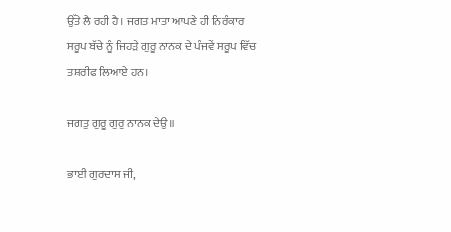ਉੱਤੇ ਲੈ ਰਹੀ ਹੈ। ਜਗਤ ਮਾਤਾ ਆਪਣੇ ਹੀ ਨਿਰੰਕਾਰ ਸਰੂਪ ਬੱਚੇ ਨੂੰ ਜਿਹੜੇ ਗੁਰੂ ਨਾਨਕ ਦੇ ਪੰਜਵੇਂ ਸਰੂਪ ਵਿੱਚ ਤਸ਼ਰੀਫ ਲਿਆਏ ਹਨ।

ਜਗਤੁ ਗੁਰੂ ਗੁਰੁ ਨਾਨਕ ਦੇਉ॥

ਭਾਈ ਗੁਰਦਾਸ ਜੀ,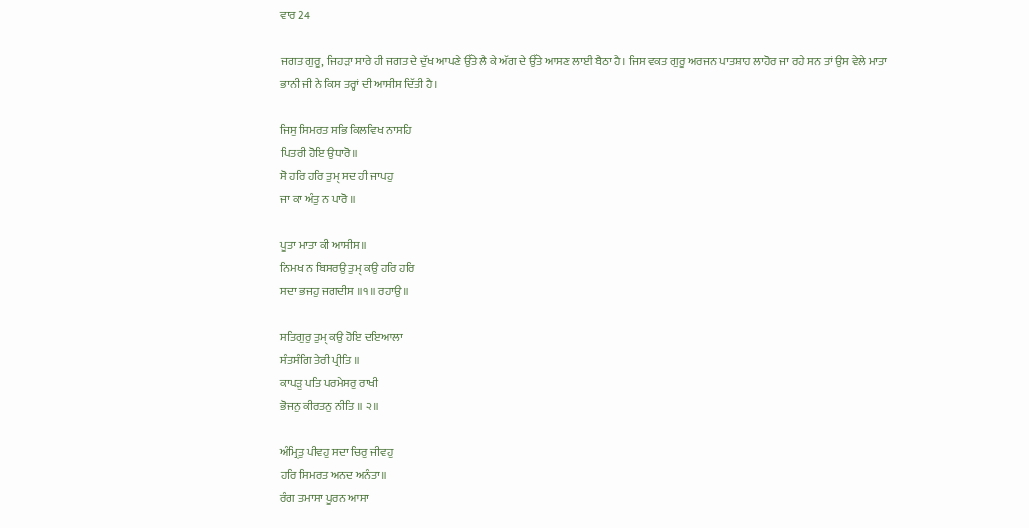ਵਾਰ 24

ਜਗਤ ਗੁਰੂ, ਜਿਹੜਾ ਸਾਰੇ ਹੀ ਜਗਤ ਦੇ ਦੁੱਖ ਆਪਣੇ ਉੱਤੇ ਲੈ ਕੇ ਅੱਗ ਦੇ ਉੱਤੇ ਆਸਣ ਲਾਈ ਬੈਠਾ ਹੈ। ਜਿਸ ਵਕਤ ਗੁਰੂ ਅਰਜਨ ਪਾਤਸ਼ਾਹ ਲਾਹੋਰ ਜਾ ਰਹੇ ਸਨ ਤਾਂ ਉਸ ਵੇਲੇ ਮਾਤਾ ਭਾਨੀ ਜੀ ਨੇ ਕਿਸ ਤਰ੍ਹਾਂ ਦੀ ਆਸੀਸ ਦਿੱਤੀ ਹੈ।

ਜਿਸੁ ਸਿਮਰਤ ਸਭਿ ਕਿਲਵਿਖ ਨਾਸਹਿ
ਪਿਤਰੀ ਹੋਇ ਉਧਾਰੋ॥
ਸੋ ਹਰਿ ਹਰਿ ਤੁਮੑ ਸਦ ਹੀ ਜਾਪਹੁ
ਜਾ ਕਾ ਅੰਤੁ ਨ ਪਾਰੋ ॥

ਪੂਤਾ ਮਾਤਾ ਕੀ ਆਸੀਸ॥
ਨਿਮਖ ਨ ਬਿਸਰਉ ਤੁਮੑ ਕਉ ਹਰਿ ਹਰਿ
ਸਦਾ ਭਜਹੁ ਜਗਦੀਸ ॥੧॥ ਰਹਾਉ ॥

ਸਤਿਗੁਰੁ ਤੁਮੑ ਕਉ ਹੋਇ ਦਇਆਲਾ
ਸੰਤਸੰਗਿ ਤੇਰੀ ਪ੍ਰੀਤਿ ॥
ਕਾਪੜੁ ਪਤਿ ਪਰਮੇਸਰੁ ਰਾਖੀ
ਭੋਜਨੁ ਕੀਰਤਨੁ ਨੀਤਿ ॥ ੨॥

ਅੰਮ੍ਰਿਤੁ ਪੀਵਹੁ ਸਦਾ ਚਿਰੁ ਜੀਵਹੁ
ਹਰਿ ਸਿਮਰਤ ਅਨਦ ਅਨੰਤਾ॥
ਰੰਗ ਤਮਾਸਾ ਪੂਰਨ ਆਸਾ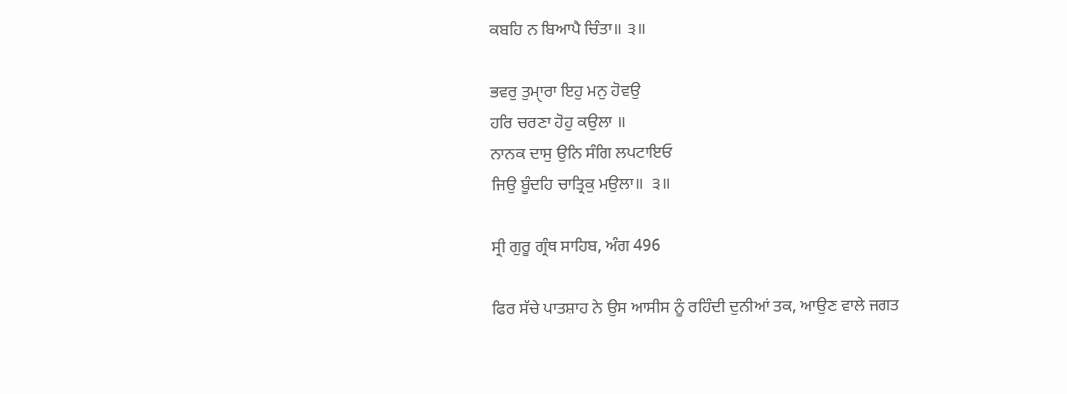ਕਬਹਿ ਨ ਬਿਆਪੈ ਚਿੰਤਾ॥ ੩॥

ਭਵਰੁ ਤੁਮੑਾਰਾ ਇਹੁ ਮਨੁ ਹੋਵਉ
ਹਰਿ ਚਰਣਾ ਹੋਹੁ ਕਉਲਾ ॥
ਨਾਨਕ ਦਾਸੁ ਉਨਿ ਸੰਗਿ ਲਪਟਾਇਓ
ਜਿਉ ਬੂੰਦਹਿ ਚਾਤ੍ਰਿਕੁ ਮਉਲਾ॥  ੩॥

ਸ੍ਰੀ ਗੁਰੂ ਗ੍ਰੰਥ ਸਾਹਿਬ, ਅੰਗ 496

ਫਿਰ ਸੱਚੇ ਪਾਤਸ਼ਾਹ ਨੇ ਉਸ ਆਸੀਸ ਨੂੰ ਰਹਿੰਦੀ ਦੁਨੀਆਂ ਤਕ, ਆਉਣ ਵਾਲੇ ਜਗਤ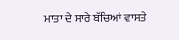ਮਾਤਾ ਦੇ ਸਾਰੇ ਬੱਚਿਆਂ ਵਾਸਤੇ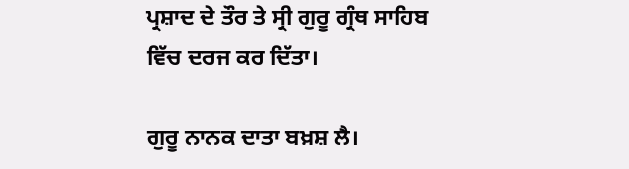ਪ੍ਰਸ਼ਾਦ ਦੇ ਤੌਰ ਤੇ ਸ੍ਰੀ ਗੁਰੂ ਗ੍ਰੰਥ ਸਾਹਿਬ ਵਿੱਚ ਦਰਜ ਕਰ ਦਿੱਤਾ।

ਗੁਰੂ ਨਾਨਕ ਦਾਤਾ ਬਖ਼ਸ਼ ਲੈ।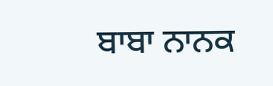ਬਾਬਾ ਨਾਨਕ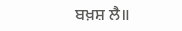ਬਖ਼ਸ਼ ਲੈ॥